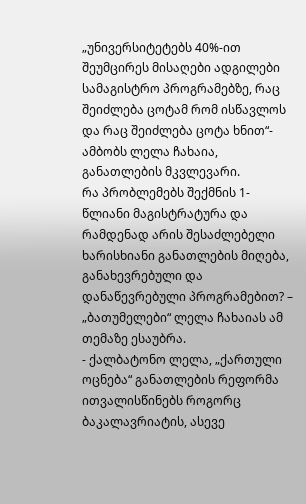„უნივერსიტეტებს 40%-ით შეუმცირეს მისაღები ადგილები სამაგისტრო პროგრამებზე, რაც შეიძლება ცოტამ რომ ისწავლოს და რაც შეიძლება ცოტა ხნით“- ამბობს ლელა ჩახაია, განათლების მკვლევარი.
რა პრობლემებს შექმნის 1-წლიანი მაგისტრატურა და რამდენად არის შესაძლებელი ხარისხიანი განათლების მიღება, განახევრებული და დანაწევრებული პროგრამებით? – „ბათუმელები“ ლელა ჩახაიას ამ თემაზე ესაუბრა.
- ქალბატონო ლელა, „ქართული ოცნება“ განათლების რეფორმა ითვალისწინებს როგორც ბაკალავრიატის, ასევე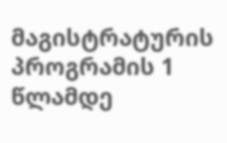მაგისტრატურის პროგრამის 1 წლამდე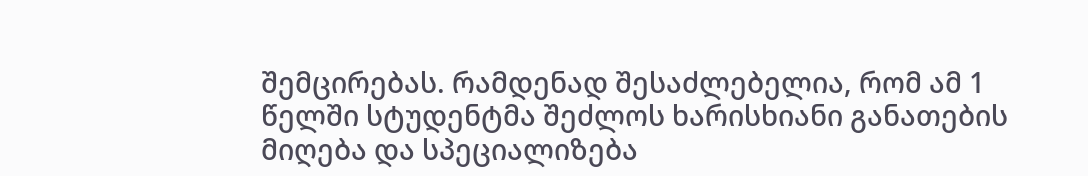შემცირებას. რამდენად შესაძლებელია, რომ ამ 1 წელში სტუდენტმა შეძლოს ხარისხიანი განათების მიღება და სპეციალიზება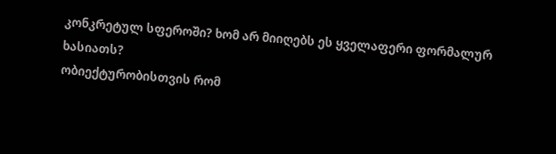კონკრეტულ სფეროში? ხომ არ მიიღებს ეს ყველაფერი ფორმალურ ხასიათს?
ობიექტურობისთვის რომ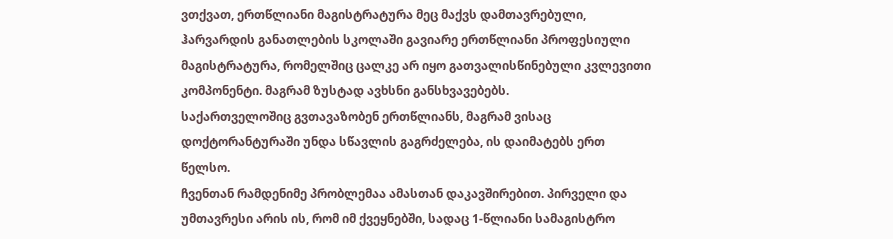ვთქვათ, ერთწლიანი მაგისტრატურა მეც მაქვს დამთავრებული, ჰარვარდის განათლების სკოლაში გავიარე ერთწლიანი პროფესიული მაგისტრატურა, რომელშიც ცალკე არ იყო გათვალისწინებული კვლევითი კომპონენტი. მაგრამ ზუსტად ავხსნი განსხვავებებს.
საქართველოშიც გვთავაზობენ ერთწლიანს, მაგრამ ვისაც დოქტორანტურაში უნდა სწავლის გაგრძელება, ის დაიმატებს ერთ წელსო.
ჩვენთან რამდენიმე პრობლემაა ამასთან დაკავშირებით. პირველი და უმთავრესი არის ის, რომ იმ ქვეყნებში, სადაც 1-წლიანი სამაგისტრო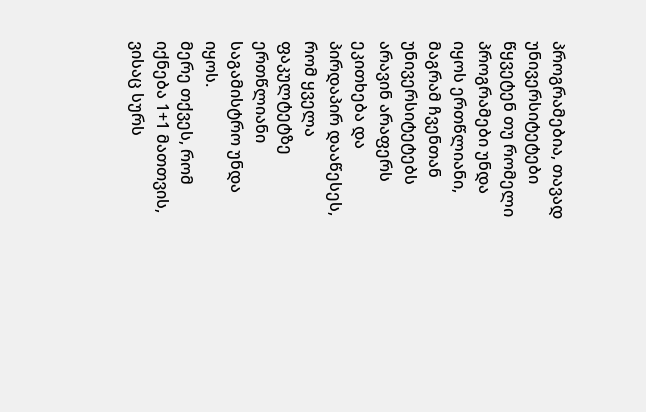პროგრამებია, თავად უნივერსიტეტები წყვეტენ თუ რომელი პროგრამები უნდა იყოს ერთწლიანი, მაგრამ ჩვენთან უნივერსიტეტებს არავინ არაფერს ეკითხება და პირდაპირ დააწესეს, რომ ყველა ფაკულტეტზე ერთწლიანი საგამისტრო უნდა იყოს.
მერე თქვეს, რომ იქნება 1+1 მათთვის, ვისაც სურს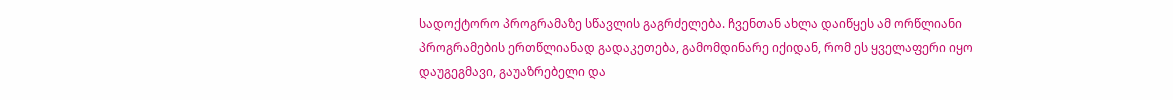სადოქტორო პროგრამაზე სწავლის გაგრძელება. ჩვენთან ახლა დაიწყეს ამ ორწლიანი პროგრამების ერთწლიანად გადაკეთება, გამომდინარე იქიდან, რომ ეს ყველაფერი იყო დაუგეგმავი, გაუაზრებელი და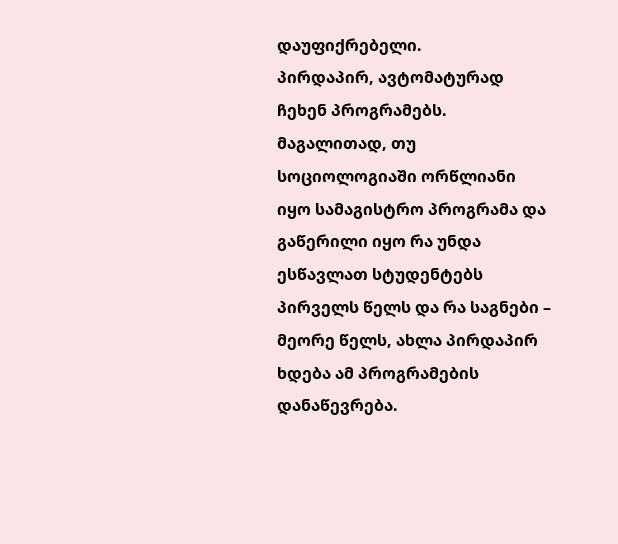დაუფიქრებელი.
პირდაპირ, ავტომატურად ჩეხენ პროგრამებს. მაგალითად, თუ სოციოლოგიაში ორწლიანი იყო სამაგისტრო პროგრამა და გაწერილი იყო რა უნდა ესწავლათ სტუდენტებს პირველს წელს და რა საგნები – მეორე წელს, ახლა პირდაპირ ხდება ამ პროგრამების დანაწევრება.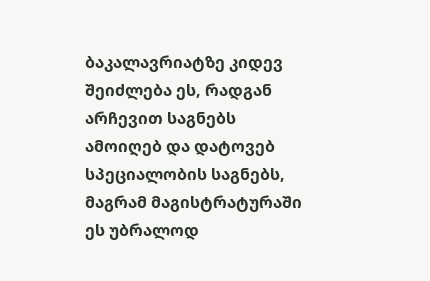ბაკალავრიატზე კიდევ შეიძლება ეს, რადგან არჩევით საგნებს ამოიღებ და დატოვებ სპეციალობის საგნებს, მაგრამ მაგისტრატურაში ეს უბრალოდ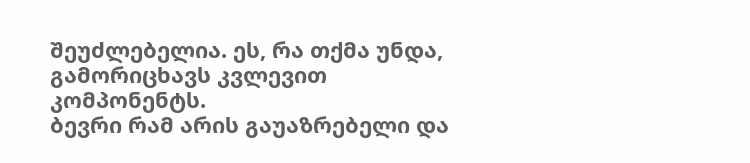შეუძლებელია. ეს, რა თქმა უნდა, გამორიცხავს კვლევით კომპონენტს.
ბევრი რამ არის გაუაზრებელი და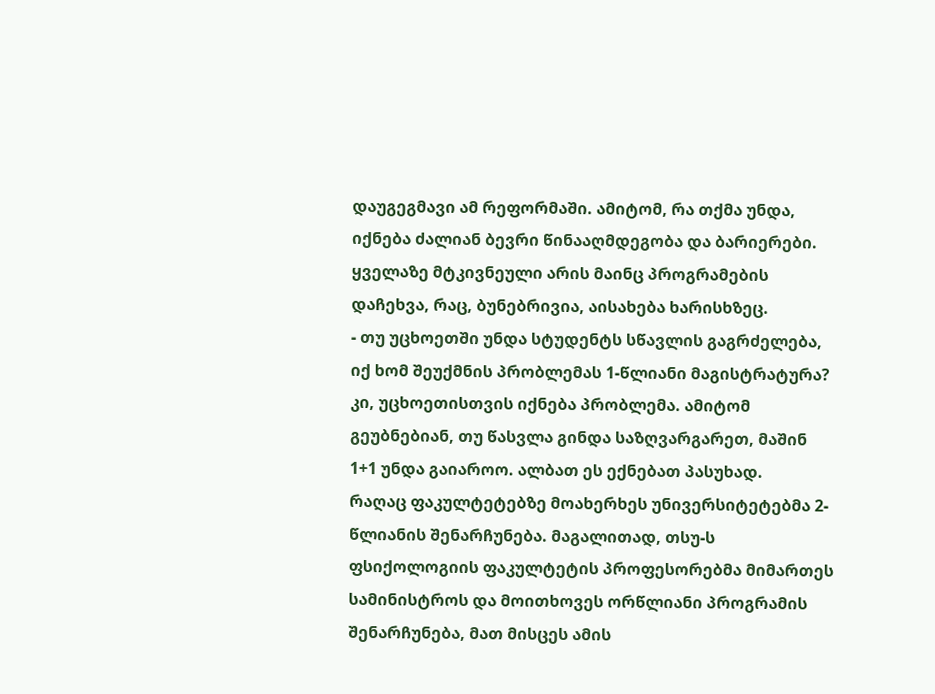დაუგეგმავი ამ რეფორმაში. ამიტომ, რა თქმა უნდა, იქნება ძალიან ბევრი წინააღმდეგობა და ბარიერები. ყველაზე მტკივნეული არის მაინც პროგრამების დაჩეხვა, რაც, ბუნებრივია, აისახება ხარისხზეც.
- თუ უცხოეთში უნდა სტუდენტს სწავლის გაგრძელება, იქ ხომ შეუქმნის პრობლემას 1-წლიანი მაგისტრატურა?
კი, უცხოეთისთვის იქნება პრობლემა. ამიტომ გეუბნებიან, თუ წასვლა გინდა საზღვარგარეთ, მაშინ 1+1 უნდა გაიაროო. ალბათ ეს ექნებათ პასუხად.
რაღაც ფაკულტეტებზე მოახერხეს უნივერსიტეტებმა 2-წლიანის შენარჩუნება. მაგალითად, თსუ-ს ფსიქოლოგიის ფაკულტეტის პროფესორებმა მიმართეს სამინისტროს და მოითხოვეს ორწლიანი პროგრამის შენარჩუნება, მათ მისცეს ამის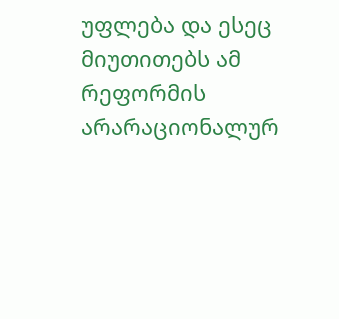უფლება და ესეც მიუთითებს ამ რეფორმის არარაციონალურ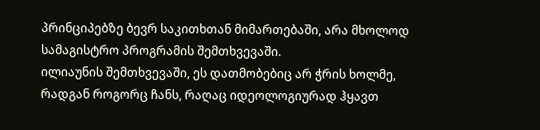პრინციპებზე ბევრ საკითხთან მიმართებაში, არა მხოლოდ სამაგისტრო პროგრამის შემთხვევაში.
ილიაუნის შემთხვევაში, ეს დათმობებიც არ ჭრის ხოლმე, რადგან როგორც ჩანს, რაღაც იდეოლოგიურად ჰყავთ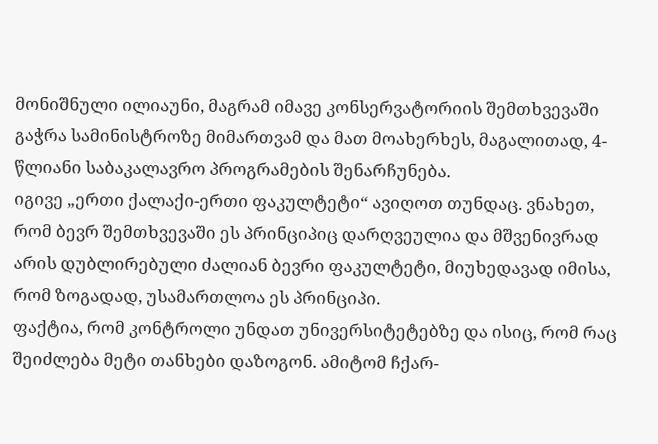მონიშნული ილიაუნი, მაგრამ იმავე კონსერვატორიის შემთხვევაში გაჭრა სამინისტროზე მიმართვამ და მათ მოახერხეს, მაგალითად, 4-წლიანი საბაკალავრო პროგრამების შენარჩუნება.
იგივე „ერთი ქალაქი-ერთი ფაკულტეტი“ ავიღოთ თუნდაც. ვნახეთ, რომ ბევრ შემთხვევაში ეს პრინციპიც დარღვეულია და მშვენივრად არის დუბლირებული ძალიან ბევრი ფაკულტეტი, მიუხედავად იმისა, რომ ზოგადად, უსამართლოა ეს პრინციპი.
ფაქტია, რომ კონტროლი უნდათ უნივერსიტეტებზე და ისიც, რომ რაც შეიძლება მეტი თანხები დაზოგონ. ამიტომ ჩქარ-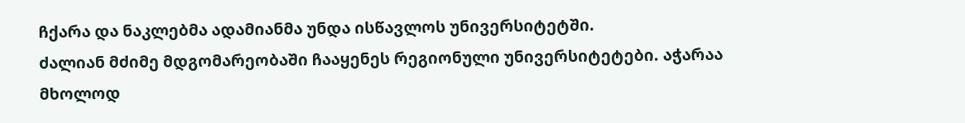ჩქარა და ნაკლებმა ადამიანმა უნდა ისწავლოს უნივერსიტეტში.
ძალიან მძიმე მდგომარეობაში ჩააყენეს რეგიონული უნივერსიტეტები. აჭარაა მხოლოდ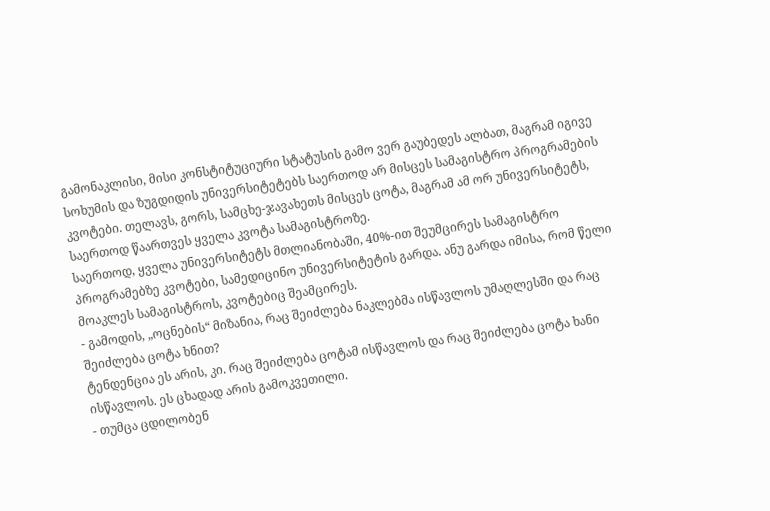გამონაკლისი, მისი კონსტიტუციური სტატუსის გამო ვერ გაუბედეს ალბათ, მაგრამ იგივე სოხუმის და ზუგდიდის უნივერსიტეტებს საერთოდ არ მისცეს სამაგისტრო პროგრამების კვოტები. თელავს, გორს, სამცხე-ჯავახეთს მისცეს ცოტა, მაგრამ ამ ორ უნივერსიტეტს, საერთოდ წაართვეს ყველა კვოტა სამაგისტროზე.
საერთოდ, ყველა უნივერსიტეტს მთლიანობაში, 40%-ით შეუმცირეს სამაგისტრო პროგრამებზე კვოტები, სამედიცინო უნივერსიტეტის გარდა. ანუ გარდა იმისა, რომ წელი მოაკლეს სამაგისტროს, კვოტებიც შეამცირეს.
- გამოდის, „ოცნების“ მიზანია, რაც შეიძლება ნაკლებმა ისწავლოს უმაღლესში და რაც შეიძლება ცოტა ხნით?
ტენდენცია ეს არის, კი. რაც შეიძლება ცოტამ ისწავლოს და რაც შეიძლება ცოტა ხანი ისწავლოს. ეს ცხადად არის გამოკვეთილი.
- თუმცა ცდილობენ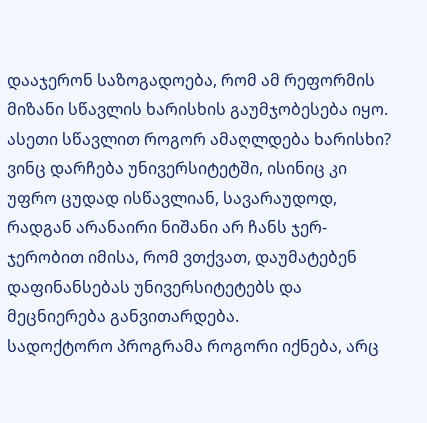დააჯერონ საზოგადოება, რომ ამ რეფორმის მიზანი სწავლის ხარისხის გაუმჯობესება იყო. ასეთი სწავლით როგორ ამაღლდება ხარისხი?
ვინც დარჩება უნივერსიტეტში, ისინიც კი უფრო ცუდად ისწავლიან, სავარაუდოდ, რადგან არანაირი ნიშანი არ ჩანს ჯერ-ჯერობით იმისა, რომ ვთქვათ, დაუმატებენ დაფინანსებას უნივერსიტეტებს და მეცნიერება განვითარდება.
სადოქტორო პროგრამა როგორი იქნება, არც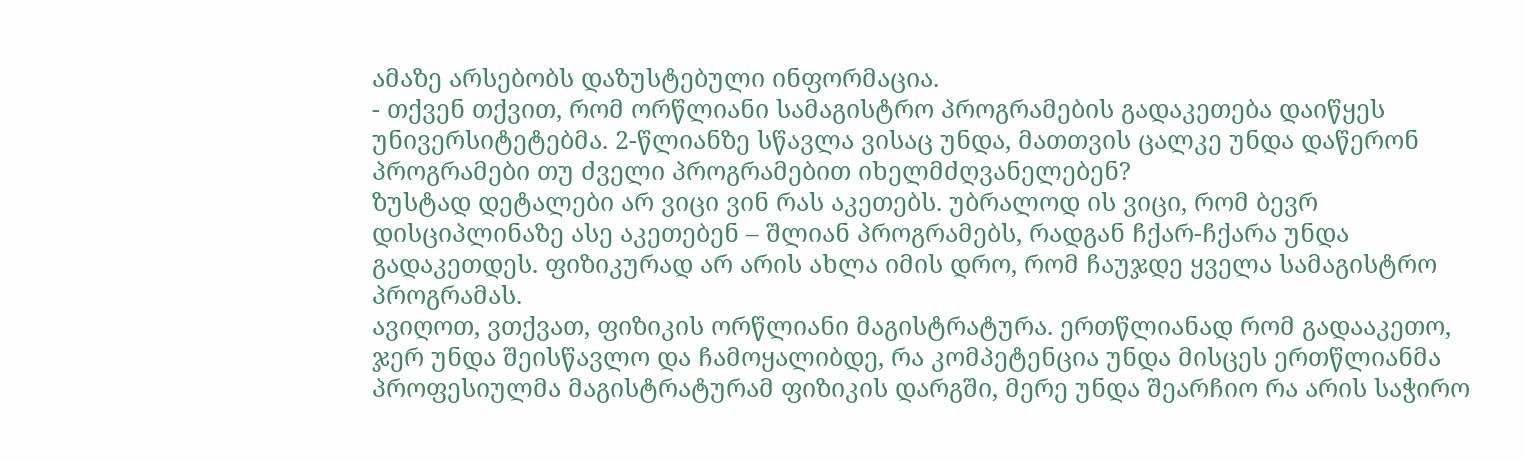ამაზე არსებობს დაზუსტებული ინფორმაცია.
- თქვენ თქვით, რომ ორწლიანი სამაგისტრო პროგრამების გადაკეთება დაიწყეს უნივერსიტეტებმა. 2-წლიანზე სწავლა ვისაც უნდა, მათთვის ცალკე უნდა დაწერონ პროგრამები თუ ძველი პროგრამებით იხელმძღვანელებენ?
ზუსტად დეტალები არ ვიცი ვინ რას აკეთებს. უბრალოდ ის ვიცი, რომ ბევრ დისციპლინაზე ასე აკეთებენ – შლიან პროგრამებს, რადგან ჩქარ-ჩქარა უნდა გადაკეთდეს. ფიზიკურად არ არის ახლა იმის დრო, რომ ჩაუჯდე ყველა სამაგისტრო პროგრამას.
ავიღოთ, ვთქვათ, ფიზიკის ორწლიანი მაგისტრატურა. ერთწლიანად რომ გადააკეთო, ჯერ უნდა შეისწავლო და ჩამოყალიბდე, რა კომპეტენცია უნდა მისცეს ერთწლიანმა პროფესიულმა მაგისტრატურამ ფიზიკის დარგში, მერე უნდა შეარჩიო რა არის საჭირო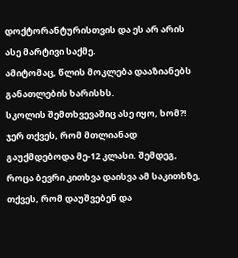დოქტორანტურისთვის და ეს არ არის ასე მარტივი საქმე.
ამიტომაც, წლის მოკლება დააზიანებს განათლების ხარისხს.
სკოლის შემთხვევაშიც ასე იყო, ხომ?! ჯერ თქვეს, რომ მთლიანად გაუქმდებოდა მე-12 კლასი. შემდეგ, როცა ბევრი კითხვა დაისვა ამ საკითხზე, თქვეს, რომ დაუშვებენ და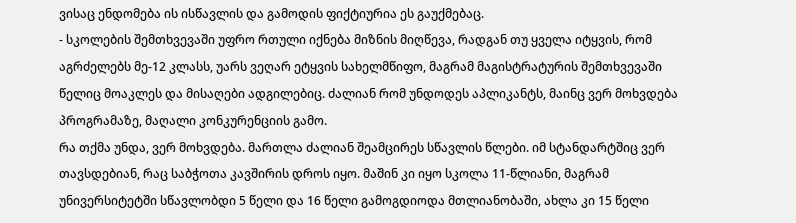ვისაც ენდომება ის ისწავლის და გამოდის ფიქტიურია ეს გაუქმებაც.
- სკოლების შემთხვევაში უფრო რთული იქნება მიზნის მიღწევა, რადგან თუ ყველა იტყვის, რომ აგრძელებს მე-12 კლასს, უარს ვეღარ ეტყვის სახელმწიფო, მაგრამ მაგისტრატურის შემთხვევაში წელიც მოაკლეს და მისაღები ადგილებიც. ძალიან რომ უნდოდეს აპლიკანტს, მაინც ვერ მოხვდება პროგრამაზე, მაღალი კონკურენციის გამო.
რა თქმა უნდა, ვერ მოხვდება. მართლა ძალიან შეამცირეს სწავლის წლები. იმ სტანდარტშიც ვერ თავსდებიან, რაც საბჭოთა კავშირის დროს იყო. მაშინ კი იყო სკოლა 11-წლიანი, მაგრამ უნივერსიტეტში სწავლობდი 5 წელი და 16 წელი გამოგდიოდა მთლიანობაში, ახლა კი 15 წელი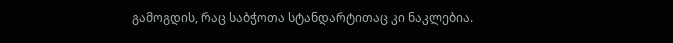გამოგდის, რაც საბჭოთა სტანდარტითაც კი ნაკლებია.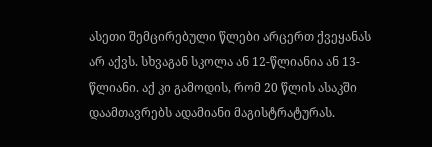ასეთი შემცირებული წლები არცერთ ქვეყანას არ აქვს. სხვაგან სკოლა ან 12-წლიანია ან 13-წლიანი. აქ კი გამოდის, რომ 20 წლის ასაკში დაამთავრებს ადამიანი მაგისტრატურას.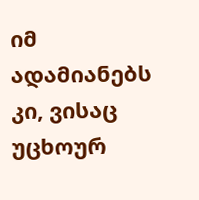იმ ადამიანებს კი, ვისაც უცხოურ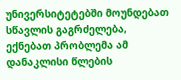უნივერსიტეტებში მოუნდებათ სწავლის გაგრძელება, ექნებათ პრობლემა ამ დანაკლისი წლების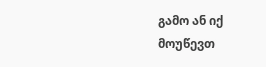გამო ან იქ მოუწევთ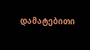დამატებითი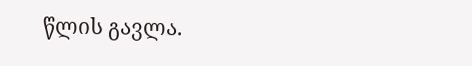წლის გავლა.